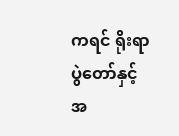ကရင် ရိုးရာပွဲတော်နှင့် အ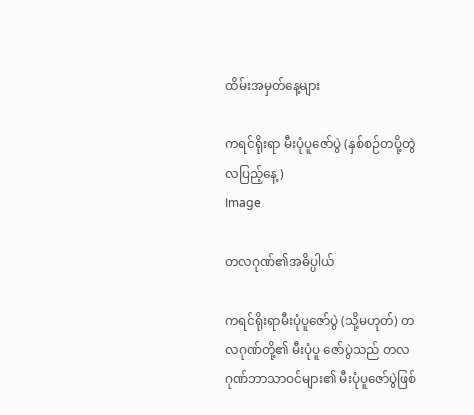ထိမ်းအမှတ်နေ့များ

ကရင်ရိုးရာ မီးပုံပူဇော်ပွဲ (နှစ်စဉ်တပို့တွဲလပြည့်နေ့)
Image

တလဂုဏ်၏အဓိပ္ပါယ်

ကရင်ရိုးရာမီးပုံပူဇော်ပွဲ (သို့မဟုတ်) တလဂုဏ်တို့၏ မီးပုံပူ ဇော်ပွဲသည် တလဂုဏ်ဘာသာဝင်များ၏ မီးပုံပူဇော်ပွဲဖြစ်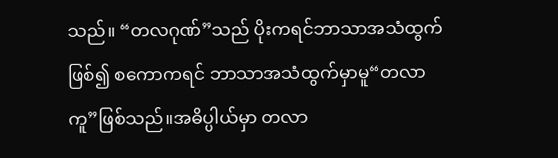သည်။ “တလဂုဏ်”သည် ပိုးကရင်ဘာသာအသံထွက်ဖြစ်၍ စကောကရင် ဘာသာအသံထွက်မှာမူ“တလာကူ”ဖြစ်သည်။အဓိပ္ပါယ်မှာ တလာ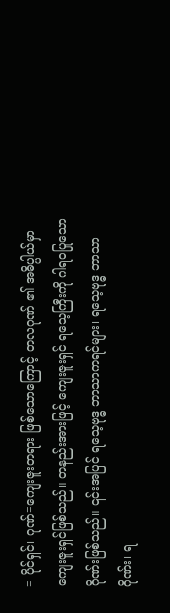= ပိုင်ရှင်၊ ဂုဏ်=ကျေးဇူးတရား ဖြစ်သောကြောင့် တလဂုဏ် ၏ အဓိပ္ပါယ်မှာ ကျေးဇူးရှင်ဖြစ်သည်။ တနည်းအားဖြင့် ကျေးဇူးရှင် ရသေ့ကြီးကို ဂါရဝပြုသောဂိုဏ်းဖြစ်သည်။ ၎င်းအပြင် ရသေ့ဗုဒ္ဓ ဘာသာကရင်များ၊ ရသေ့ဗုဒ္ဓ ဘာသာဂိုဏ်း၊ ရ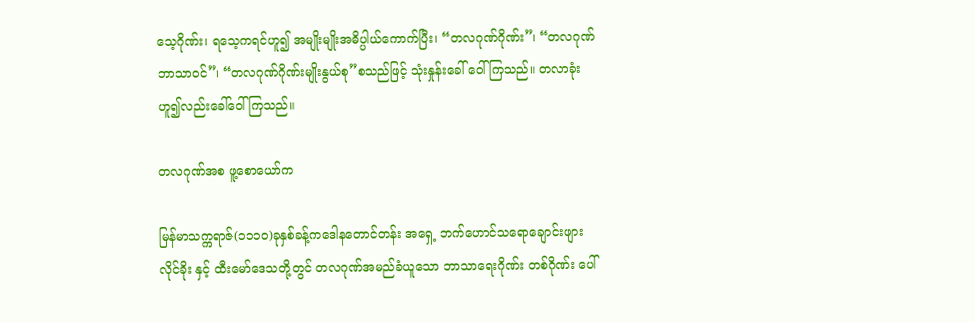သေ့ဂိုဏ်း၊ ရသေ့ကရင်ဟူ၍ အမျိုးမျိုးအဓိပ္ပါယ်ကောက်ပြီး၊ “တလဂုဏ်ဂိုဏ်း”၊ “တလဂုဏ်ဘာသာဝင်”၊ “တလဂုဏ်ဂိုဏ်းမျိုးနွယ်စု”စသည်ဖြင့် သုံးနှုန်းခေါ် ဝေါ်ကြသည်။ တလာခုံးဟူ၍လည်းခေါ်ဝေါ်ကြသည်။

တလဂုဏ်အစ ဖူ့စောယော်က

မြန်မာသက္ကရာဇ်(၁၁၁၀)ခုနှစ်ခန့်ကဒေါနတောင်တန်း အရှေ့ ဘက်ဟောင်သရောချောင်းဖျား လိုင်ခိုး နှင့် ထီးမော်ဒေသတို့တွင် တလဂုဏ်အမည်ခံယူသော ဘာသာရေးဂိုဏ်း တစ်ဂိုဏ်း ပေါ်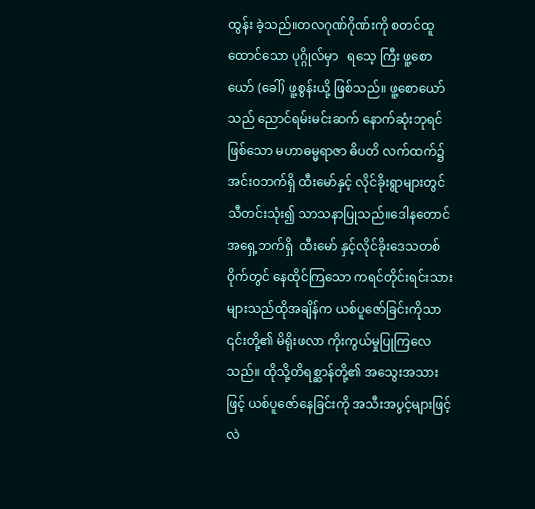ထွန်း ခဲ့သည်။တလဂုဏ်ဂိုဏ်းကို စတင်ထူထောင်သော ပုဂ္ဂိုလ်မှာ   ရသေ့ ကြီး ဖူ့စောယော် (ခေါ်) ဖူ့စွန်းယို့ ဖြစ်သည်။ ဖူ့စောယော် သည် ညောင်ရမ်းမင်းဆက် နောက်ဆုံးဘုရင်ဖြစ်သော မဟာဓမ္မရာဇာ ဓိပတိ လက်ထက်၌ အင်းဝဘက်ရှိ ထီးမော်နှင့် လိုင်ခိုးရွာများတွင် သီတင်းသုံး၍ သာသနာပြုသည်။ဒေါနတောင်အရှေ့ဘက်ရှိ  ထီးမော် နှင့်လိုင်ခိုးဒေသတစ်ဝိုက်တွင် နေထိုင်ကြသော ကရင်တိုင်းရင်းသား များသည်ထိုအချိန်က ယစ်ပူဇော်ခြင်းကိုသာ ၎င်းတို့၏ မိရိုးဖလာ ကိုးကွယ်မှုပြုကြလေသည်။ ထိုသို့တိရစ္ဆာန်တို့၏ အသွေးအသား ဖြင့် ယစ်ပူဇော်နေခြင်းကို အသီးအပွင့်များဖြင့် လဲ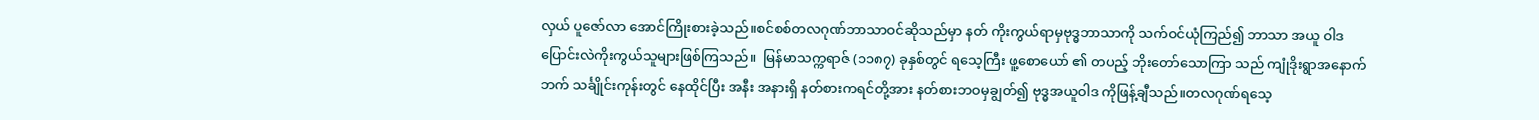လှယ် ပူဇော်လာ အောင်ကြိုးစားခဲ့သည်။စင်စစ်တလဂုဏ်ဘာသာဝင်ဆိုသည်မှာ နတ် ကိုးကွယ်ရာမှဗုဒ္ဓဘာသာကို သက်ဝင်ယုံကြည်၍ ဘာသာ အယူ ဝါဒ ပြောင်းလဲကိုးကွယ်သူများဖြစ်ကြသည်။  မြန်မာသက္ကရာဇ် (၁၁၈၇) ခုနှစ်တွင် ရသေ့ကြီး ဖူ့စောယော် ၏ တပည့် ဘိုးတော်သောကြာ သည် ကျုံဒိုးရွာအနောက်ဘက် သင်္ချိုင်းကုန်းတွင် နေထိုင်ပြီး အနီး အနားရှိ နတ်စားကရင်တို့အား နတ်စားဘဝမှချွတ်၍ ဗုဒ္ဓအယူဝါဒ ကိုဖြန့်ချီသည်။တလဂုဏ်ရသေ့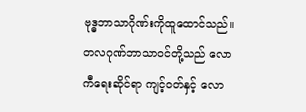ဗုဒ္ဓဘာသာဂိုဏ်းကိုထူထောင်သည်။ တလဂုဏ်ဘာသာဝင်တို့သည် လောကီရေးဆိုင်ရာ ကျင့်ဝတ်နှင့် လော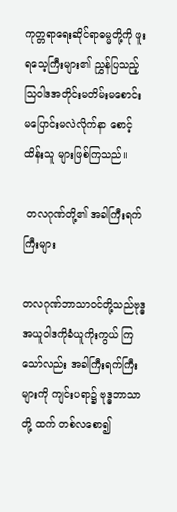ကုတ္တရာရေးဆိုင်ရာဓမ္မတို့ကို ဖူးရသေ့ကြီးများ၏ ညွှန်ပြသည့် သြဝါဒအတိုင်းမတိမ်းမစောင်း မပြောင်းမလဲလိုက်နာ စောင့်ထိန်းသူ များဖြစ်ကြသည်။

 တလဂုဏ်တို့၏ အခါကြီးရက်ကြီးများ

တလဂုဏ်ဘာသာဝင်တို့သည်ဗုဒ္ဓအယူဝါဒကိုခံယူကိုးကွယ် ကြသော်လည်း အခါကြီးရက်ကြီးများကို ကျင်းပရာ၌ ဗုဒ္ဓဘာသာတို့ ထက် တစ်လစော၍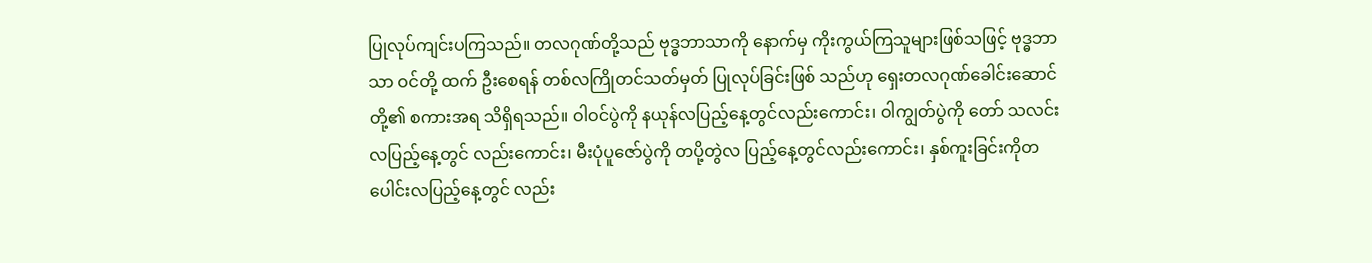ပြုလုပ်ကျင်းပကြသည်။ တလဂုဏ်တို့သည် ဗုဒ္ဓဘာသာကို နောက်မှ ကိုးကွယ်ကြသူများဖြစ်သဖြင့် ဗုဒ္ဓဘာသာ ဝင်တို့ ထက် ဦးစေရန် တစ်လကြိုတင်သတ်မှတ် ပြုလုပ်ခြင်းဖြစ် သည်ဟု ရှေးတလဂုဏ်ခေါင်းဆောင်တို့၏ စကားအရ သိရှိရသည်။ ဝါဝင်ပွဲကို နယုန်လပြည့်နေ့တွင်လည်းကောင်း၊ ဝါကျွတ်ပွဲကို တော် သလင်း လပြည့်နေ့တွင် လည်းကောင်း၊ မီးပုံပူဇော်ပွဲကို တပို့တွဲလ ပြည့်နေ့တွင်လည်းကောင်း၊ နှစ်ကူးခြင်းကိုတပေါင်းလပြည့်နေ့တွင် လည်း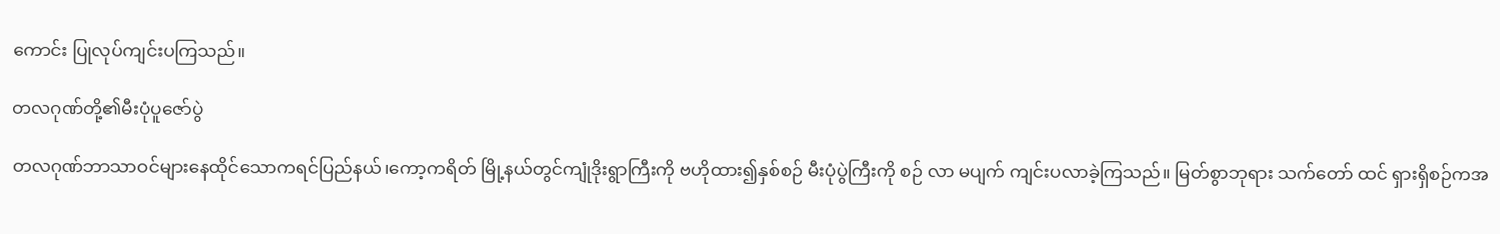ကောင်း ပြုလုပ်ကျင်းပကြသည်။

တလဂုဏ်တို့၏မီးပုံပူဇော်ပွဲ

တလဂုဏ်ဘာသာဝင်များနေထိုင်သောကရင်ပြည်နယ်၊ကော့ကရိတ် မြို့နယ်တွင်ကျုံဒိုးရွာကြီးကို ဗဟိုထား၍နှစ်စဉ် မီးပုံပွဲကြီးကို စဉ် လာ မပျက် ကျင်းပလာခဲ့ကြသည်။ မြတ်စွာဘုရား သက်တော် ထင် ရှားရှိစဉ်ကအ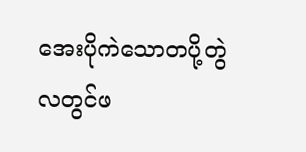အေးပိုကဲသောတပို့တွဲလတွင်ဖ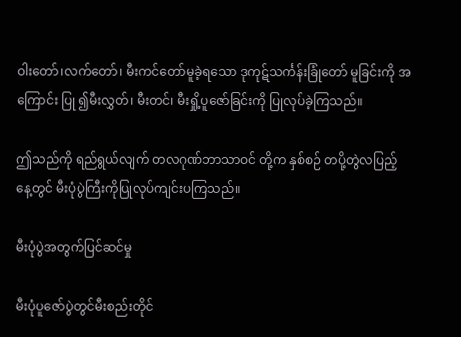ဝါးတော်၊လက်တော်၊ မီးကင်တော်မူခဲ့ရသော ဒုကုဋ်သင်္ကန်းခြုံတော် မူခြင်းကို အကြောင်း ပြု ၍မီးလွှတ်၊ မီးတင်၊ မီးရှို့ပူဇော်ခြင်းကို ပြုလုပ်ခဲ့ကြသည်။

ဤသည်ကို ရည်ရွယ်လျက် တလဂုဏ်ဘာသာဝင် တို့က နှစ်စဉ် တပို့တွဲလပြည့်နေ့တွင် မီးပုံပွဲကြီးကိုပြုလုပ်ကျင်းပကြသည်။

မီးပုံပွဲအတွက်ပြင်ဆင်မှု

မီးပုံပူဇော်ပွဲတွင်မီးစည်းတိုင်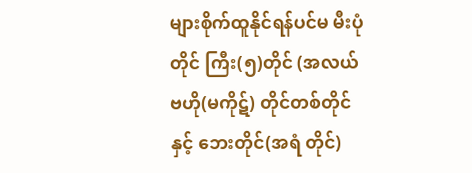များစိုက်ထူနိုင်ရန်ပင်မ မီးပုံတိုင် ကြီး(၅)တိုင် (အလယ်ဗဟို(မကိုဋ်) တိုင်တစ်တိုင်နှင့် ဘေးတိုင်(အရံ တိုင်)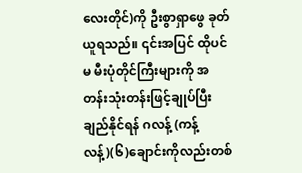လေးတိုင်)ကို ဦးစွာရှာဖွေ ခုတ်ယူရသည်။ ၎င်းအပြင် ထိုပင်မ မီးပုံတိုင်ကြီးများကို အတန်းသုံးတန်းဖြင့်ချုပ်ပြီး ချည်နိုင်ရန် ဂလန့် (ကန့်လန့်)(၆)ချောင်းကိုလည်းတစ်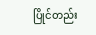ပြိုင်တည်း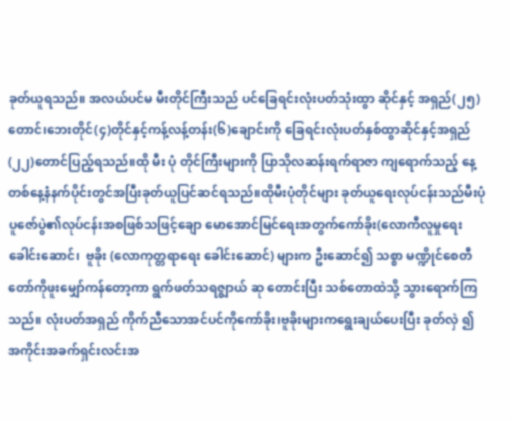ခုတ်ယူရသည်။ အလယ်ပင်မ မီးတိုင်ကြီးသည် ပင်ခြေရင်းလုံးပတ်သုံးထွာ ဆိုင်နှင့် အရှည်(၂၅)တောင်၊ဘေးတိုင်(၄)တိုင်နှင့်ကန့်လန့်တန်း(၆)ချောင်းကို ခြေရင်းလုံးပတ်နှစ်ထွာဆိုင်နှင့်အရှည်(၂၂)တောင်ပြည့်ရသည်။ထို မီး ပုံ တိုင်ကြီးများကို ပြာသိုလဆန်းရက်ရာဇာ ကျရောက်သည့် နေ့ တစ်နေ့နံနက်ပိုင်းတွင်အပြီးခုတ်ယူပြင်ဆင်ရသည်။ထိုမီးပုံတိုင်များ ခုတ်ယူရေးလုပ်ငန်းသည်မီးပုံပူဇော်ပွဲ၏လုပ်ငန်းအစဖြစ်သဖြင့်ချော မောအောင်မြင်ရေးအတွက်ကော်ခိုး(လောကီလူမှုရေးခေါင်းဆောင်၊  ဗူခိုး (လောကုတ္တရာရေး ခေါင်းဆောင်) များက ဦးဆောင်၍ သစ္စာ မဏ္ဍိုင်စေတီတော်ကိုဖူးမျှော်ကန်တော့ကာ ရွက်ဖတ်သရဇ္စျာယ် ဆု တောင်းပြီး သစ်တောထဲသို့ သွားရောက်ကြသည်။ လုံးပတ်အရှည် ကိုက်ညီသောအင်ပင်ကိုကော်ခိုး၊ဗူခိုးများကရွေးချယ်ပေးပြီး ခုတ်လှဲ ၍ အကိုင်းအခက်ရှင်းလင်းအ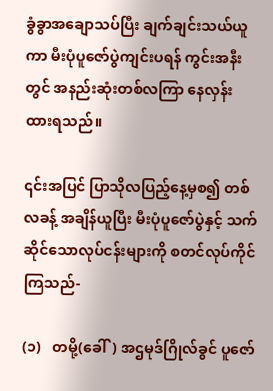ခွံခွာအချောသပ်ပြီး ချက်ချင်းသယ်ယူ ကာ မီးပုံပူဇော်ပွဲကျင်းပရန် ကွင်းအနီးတွင် အနည်းဆုံးတစ်လကြာ နေလှန်းထားရသည်။

၎င်းအပြင် ပြာသိုလပြည့်နေ့မှစ၍ တစ်လခန့် အချိန်ယူပြီး မီးပုံပူဇော်ပွဲနှင့် သက်ဆိုင်သောလုပ်ငန်းများကို စတင်လုပ်ကိုင်ကြသည်-

(၁)   တမို့(ခေါ်) အဌမုဒ်ဂြိုလ်ခွင် ပူဇော်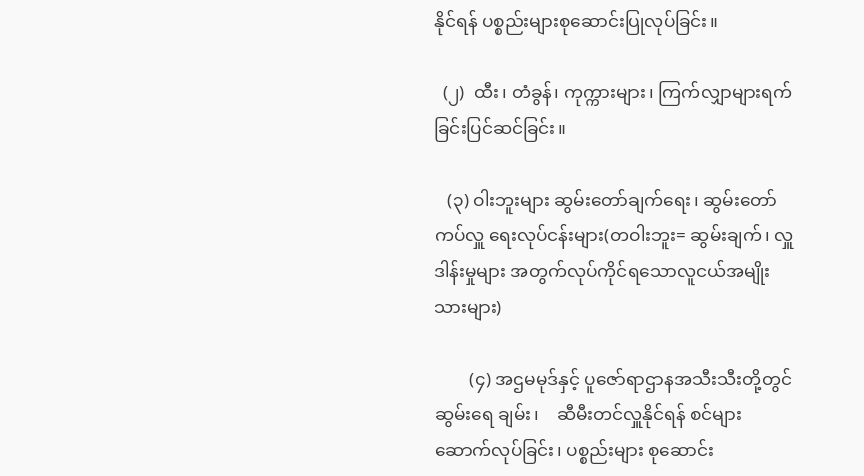နိုင်ရန် ပစ္စည်းများစုဆောင်းပြုလုပ်ခြင်း။

  (၂)  ထီး၊ တံခွန်၊ ကုက္ကားများ၊ ကြက်လျှာများရက်ခြင်းပြင်ဆင်ခြင်း။

   (၃) ဝါးဘူးများ ဆွမ်းတော်ချက်ရေး၊ ဆွမ်းတော်ကပ်လှူ ရေးလုပ်ငန်းများ(တဝါးဘူး= ဆွမ်းချက်၊ လှူဒါန်းမှုများ အတွက်လုပ်ကိုင်ရသောလူငယ်အမျိုး သားများ)

        (၄) အဌမမုဒ်နှင့် ပူဇော်ရာဌာနအသီးသီးတို့တွင် ဆွမ်းရေ ချမ်း၊    ဆီမီးတင်လှူနိုင်ရန် စင်များ ဆောက်လုပ်ခြင်း၊ ပစ္စည်းများ စုဆောင်း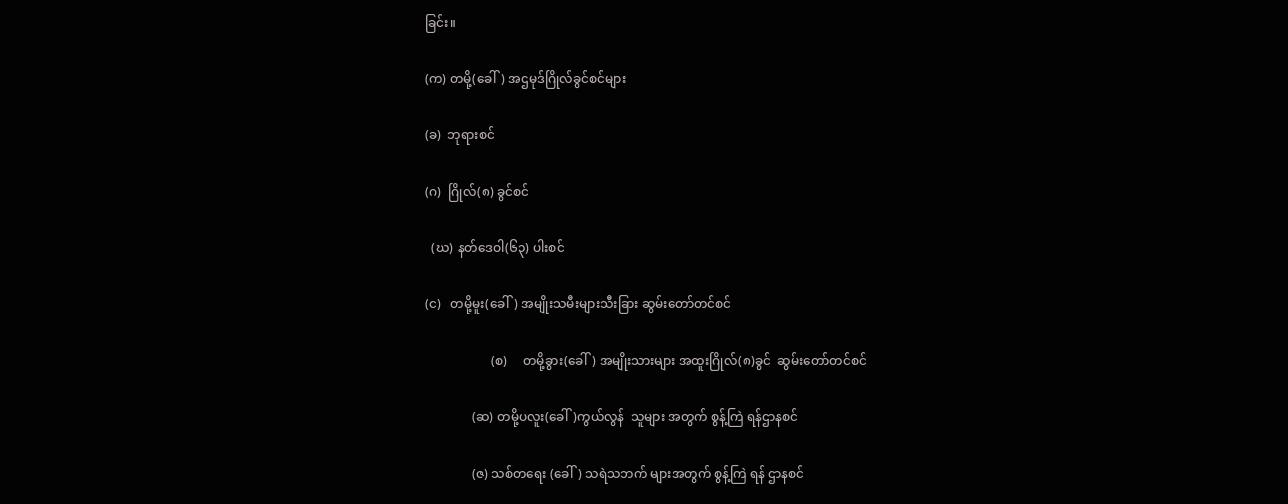ခြင်း။

(က) တမို့(ခေါ်) အဌမုဒ်ဂြိုလ်ခွင်စင်များ

(ခ)  ဘုရားစင်

(ဂ)  ဂြိုလ်(၈) ခွင်စင်

  (ဃ) နတ်ဒေဝါ(၆၃) ပါးစင်

(င)   တမို့မူး(ခေါ်) အမျိုးသမီးများသီးခြား ဆွမ်းတော်တင်စင်

                     (စ)     တမို့ခွား(ခေါ်) အမျိုးသားများ အထူးဂြိုလ်(၈)ခွင်  ဆွမ်းတော်တင်စင်

               (ဆ) တမို့ပလူး(ခေါ်)ကွယ်လွန်  သူများ အတွက် စွန့်ကြဲ ရန်ဌာနစင်

               (ဇ) သစ်တရေး (ခေါ်) သရဲသဘက် များအတွက် စွန့်ကြဲ ရန် ဌာနစင်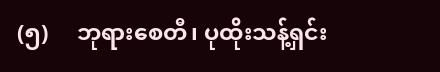(၅)     ဘုရားစေတီ၊ ပုထိုးသန့်ရှင်း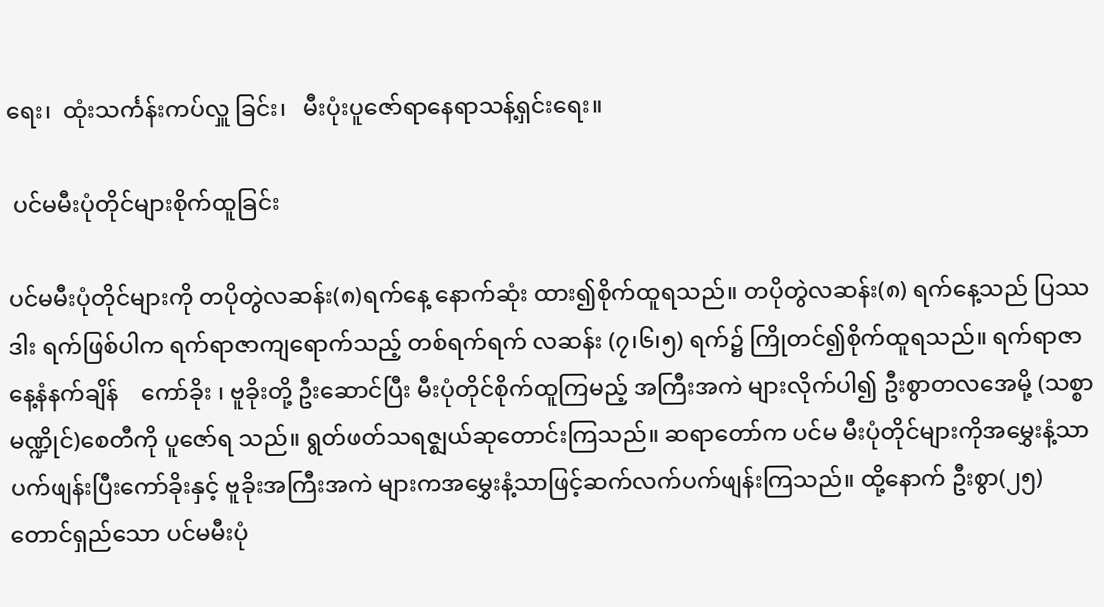ရေး၊  ထုံးသင်္ကန်းကပ်လှူ ခြင်း၊   မီးပုံးပူဇော်ရာနေရာသန့်ရှင်းရေး။

 ပင်မမီးပုံတိုင်များစိုက်ထူခြင်း

ပင်မမီးပုံတိုင်များကို တပိုတွဲလဆန်း(၈)ရက်နေ့ နောက်ဆုံး ထား၍စိုက်ထူရသည်။ တပိုတွဲလဆန်း(၈) ရက်နေ့သည် ပြဿဒါး ရက်ဖြစ်ပါက ရက်ရာဇာကျရောက်သည့် တစ်ရက်ရက် လဆန်း (၇၊၆၊၅) ရက်၌ ကြိုတင်၍စိုက်ထူရသည်။ ရက်ရာဇာနေ့နံနက်ချိန်    ကော်ခိုး ၊ ဗူခိုးတို့ ဦးဆောင်ပြီး မီးပုံတိုင်စိုက်ထူကြမည့် အကြီးအကဲ များလိုက်ပါ၍ ဦးစွာတလအေမို့ (သစ္စာမဏ္ဍိုင်)စေတီကို ပူဇော်ရ သည်။ ရွတ်ဖတ်သရဇ္ဈယ်ဆုတောင်းကြသည်။ ဆရာတော်က ပင်မ မီးပုံတိုင်များကိုအမွှေးနံ့သာပက်ဖျန်းပြီးကော်ခိုးနှင့် ဗူခိုးအကြီးအကဲ များကအမွှေးနံ့သာဖြင့်ဆက်လက်ပက်ဖျန်းကြသည်။ ထို့နောက် ဦးစွာ(၂၅)တောင်ရှည်သော ပင်မမီးပုံ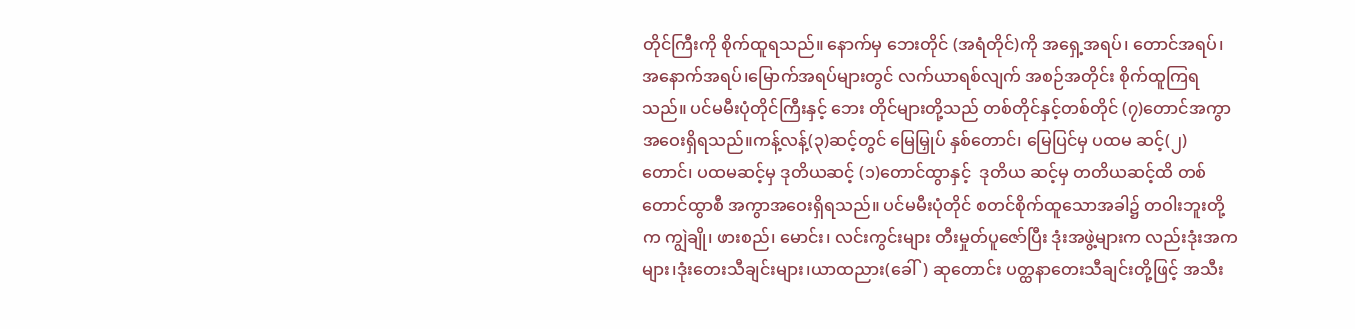တိုင်ကြီးကို စိုက်ထူရသည်။ နောက်မှ ဘေးတိုင် (အရံတိုင်)ကို အရှေ့အရပ်၊ တောင်အရပ်၊ အနောက်အရပ်၊မြောက်အရပ်များတွင် လက်ယာရစ်လျက် အစဉ်အတိုင်း စိုက်ထူကြရသည်။ ပင်မမီးပုံတိုင်ကြီးနှင့် ဘေး တိုင်များတို့သည် တစ်တိုင်နှင့်တစ်တိုင် (၇)တောင်အကွာအဝေးရှိရသည်။ကန့်လန့်(၃)ဆင့်တွင် မြေမြှုပ် နှစ်တောင်၊ မြေပြင်မှ ပထမ ဆင့်(၂) တောင်၊ ပထမဆင့်မှ ဒုတိယဆင့် (၁)တောင်ထွာနှင့်  ဒုတိယ ဆင့်မှ တတိယဆင့်ထိ တစ်တောင်ထွာစီ အကွာအဝေးရှိရသည်။ ပင်မမီးပုံတိုင် စတင်စိုက်ထူသောအခါ၌ တဝါးဘူးတို့က ကျွဲချို၊ ဖားစည်၊ မောင်း၊ လင်းကွင်းများ တီးမှုတ်ပူဇော်ပြီး ဒုံးအဖွဲ့များက လည်းဒုံးအကများ၊ဒုံးတေးသီချင်းများ၊ယာထညား(ခေါ်) ဆုတောင်း ပတ္ထနာတေးသီချင်းတို့ဖြင့် အသီး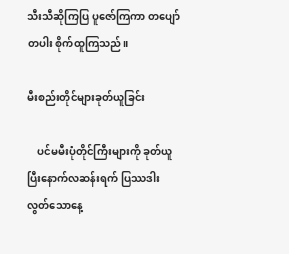သီးသီဆိုကြပြ ပူဇော်ကြကာ တပျော်တပါး စိုက်ထူကြသည်။

မီးစည်းတိုင်များခုတ်ယူခြင်း

    ပင်မမီးပုံတိုင်ကြီးများကို ခုတ်ယူပြီးနောက်လဆန်းရက် ပြဿဒါး လွတ်သောနေ့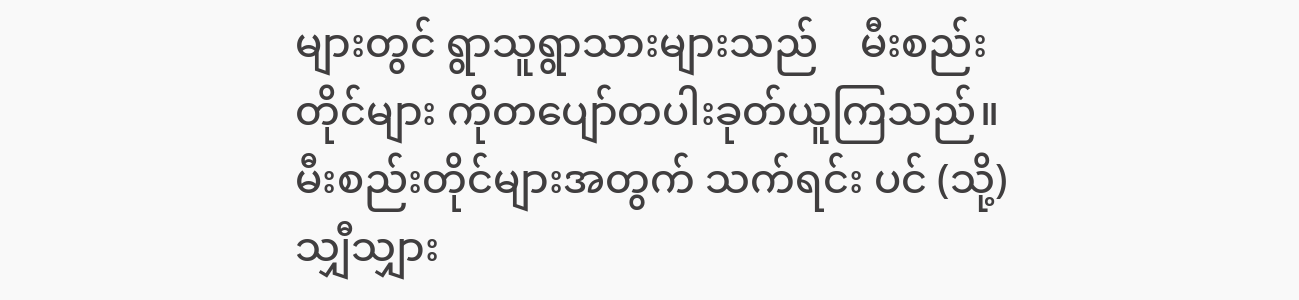များတွင် ရွာသူရွာသားများသည်    မီးစည်းတိုင်များ ကိုတပျော်တပါးခုတ်ယူကြသည်။ မီးစည်းတိုင်များအတွက် သက်ရင်း ပင် (သို့) သျှီသျှား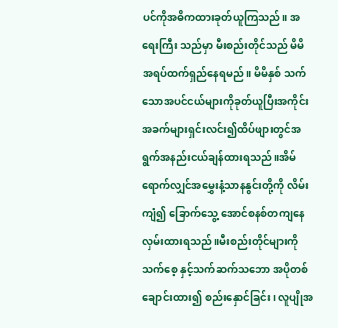ပင်ကိုအဓိကထားခုတ်ယူကြသည်။ အရေးကြီး သည်မှာ မီးစည်းတိုင်သည် မိမိအရပ်ထက်ရှည်နေရမည်။ မိမိနှစ် သက်သောအပင်ငယ်များကိုခုတ်ယူပြီးအကိုင်းအခက်များရှင်းလင်း၍ထိပ်ဖျားတွင်အရွက်အနည်းငယ်ချန်ထားရသည်။အိမ်ရောက်လျှင်အမွှေးနံ့သာနနွင်းတို့ကို လိမ်း ကျံ၍ ခြောက်သွေ့ အောင်စနစ်တကျနေလှမ်းထားရသည်။မီးစည်းတိုင်များကို သက်စေ့ နှင့်သက်ဆက်သဘော အပိုတစ်ချောင်းထား၍ စည်းနှောင်ခြင်း၊ လူပျိုအ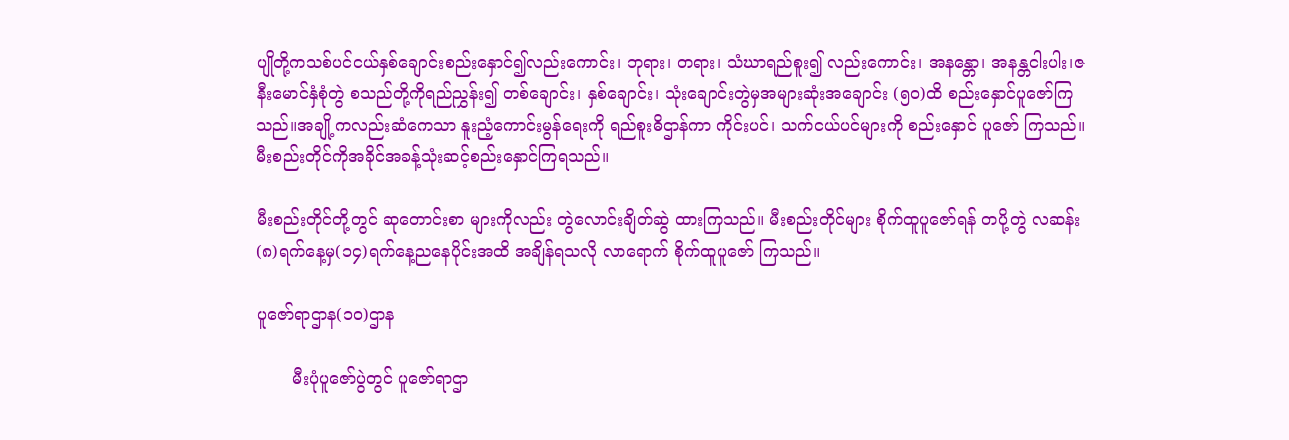ပျိုတို့ကသစ်ပင်ငယ်နှစ်ချောင်းစည်းနှောင်၍လည်းကောင်း၊ ဘုရား၊ တရား၊ သံဃာရည်စူး၍ လည်းကောင်း၊ အနန္တော၊ အနန္တငါးပါး၊ဇနီးမောင်နှံစုံတွဲ စသည်တို့ကိုရည်ညွှန်း၍ တစ်ချောင်း၊ နှစ်ချောင်း၊ သုံးချောင်းတွဲမှအများဆုံးအချောင်း (၅၀)ထိ စည်းနှောင်ပူဇော်ကြသည်။အချို့ကလည်းဆံကေသာ နူးညံ့ကောင်းမွန်ရေးကို ရည်စူးဓိဌာန်ကာ ကိုင်းပင်၊ သက်ငယ်ပင်များကို စည်းနှောင် ပူဇော် ကြသည်။မီးစည်းတိုင်ကိုအခိုင်အခန့်သုံးဆင့်စည်းနှောင်ကြရသည်။

မီးစည်းတိုင်တို့တွင် ဆုတောင်းစာ များကိုလည်း တွဲလောင်းချိတ်ဆွဲ ထားကြသည်။ မီးစည်းတိုင်များ စိုက်ထူပူဇော်ရန် တပို့တွဲ လဆန်း (၈)ရက်နေ့မှ(၁၄)ရက်နေ့ညနေပိုင်းအထိ အချိန်ရသလို လာရောက် စိုက်ထူပူဇော် ကြသည်။

ပူဇော်ရာဌာန(၁၀)ဌာန

       မီးပုံပူဇော်ပွဲတွင် ပူဇော်ရာဌာ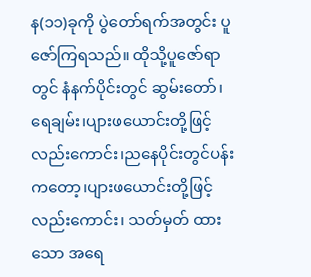န(၁၁)ခုကို ပွဲတော်ရက်အတွင်း ပူဇော်ကြရသည်။ ထိုသို့ပူဇော်ရာတွင် နံနက်ပိုင်းတွင် ဆွမ်းတော်၊ ရေချမ်း၊ပျားဖယောင်းတို့ဖြင့်လည်းကောင်း၊ညနေပိုင်းတွင်ပန်းကတော့၊ပျားဖယောင်းတို့ဖြင့်လည်းကောင်း၊ သတ်မှတ် ထားသော အရေ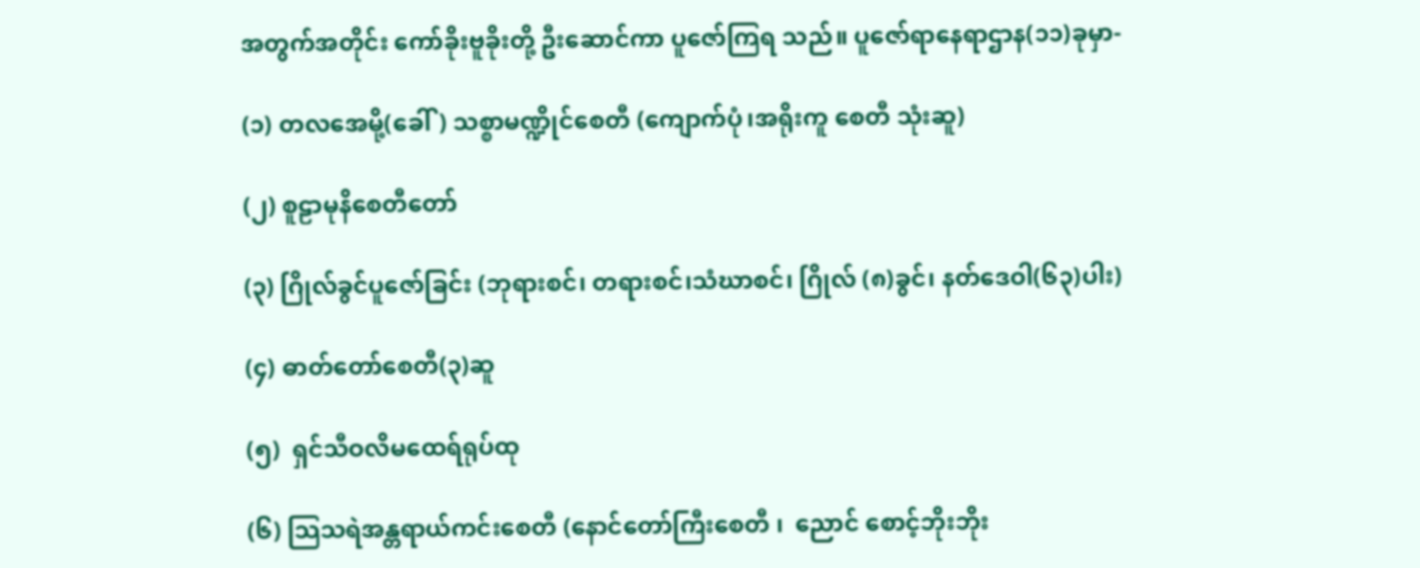အတွက်အတိုင်း ကော်ခိုးဗူခိုးတို့ ဦးဆောင်ကာ ပူဇော်ကြရ သည်။ ပူဇော်ရာနေရာဌာန(၁၁)ခုမှာ-

(၁) တလအေမို့(ခေါ်) သစ္စာမဏ္ဍိုင်စေတီ (ကျောက်ပုံ၊အရိုးကူ စေတီ သုံးဆူ)

(၂) စူဠာမုနိစေတီတော်

(၃) ဂြိုလ်ခွင်ပူဇော်ခြင်း (ဘုရားစင်၊ တရားစင်၊သံဃာစင်၊ ဂြိုလ် (၈)ခွင်၊ နတ်ဒေဝါ(၆၃)ပါး)

(၄) ဓာတ်တော်စေတီ(၃)ဆူ

(၅)  ရှင်သီဝလိမထေရ်ရုပ်ထု

(၆) သြသရဲအန္တရာယ်ကင်းစေတီ (နောင်တော်ကြီးစေတီ ၊  ညောင် စောင့်ဘိုးဘိုး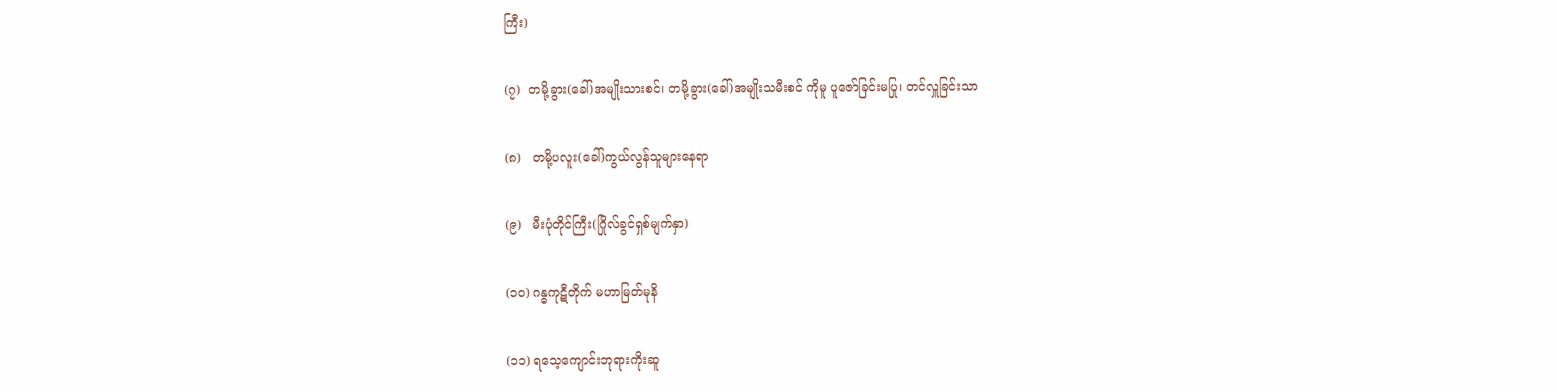ကြီး)

(၇)  တမို့ခွား(ခေါ်)အမျိုးသားစင်၊ တမို့ခွား(ခေါ်)အမျိုးသမီးစင် ကိုမူ ပူဇော်ခြင်းမပြု၊ တင်လှူခြင်းသာ

(၈)   တမို့ပလူး(ခေါ်)ကွယ်လွန်သူများနေရာ

(၉)   မီးပုံတိုင်ကြီး(ဂြိုလ်ခွင်ရှစ်မျက်နှာ)

(၁၀) ဂန္ဓကုဋီတိုက် မဟာမြတ်မုနိ

(၁၁) ရသေ့ကျောင်းဘုရားကိုးဆူ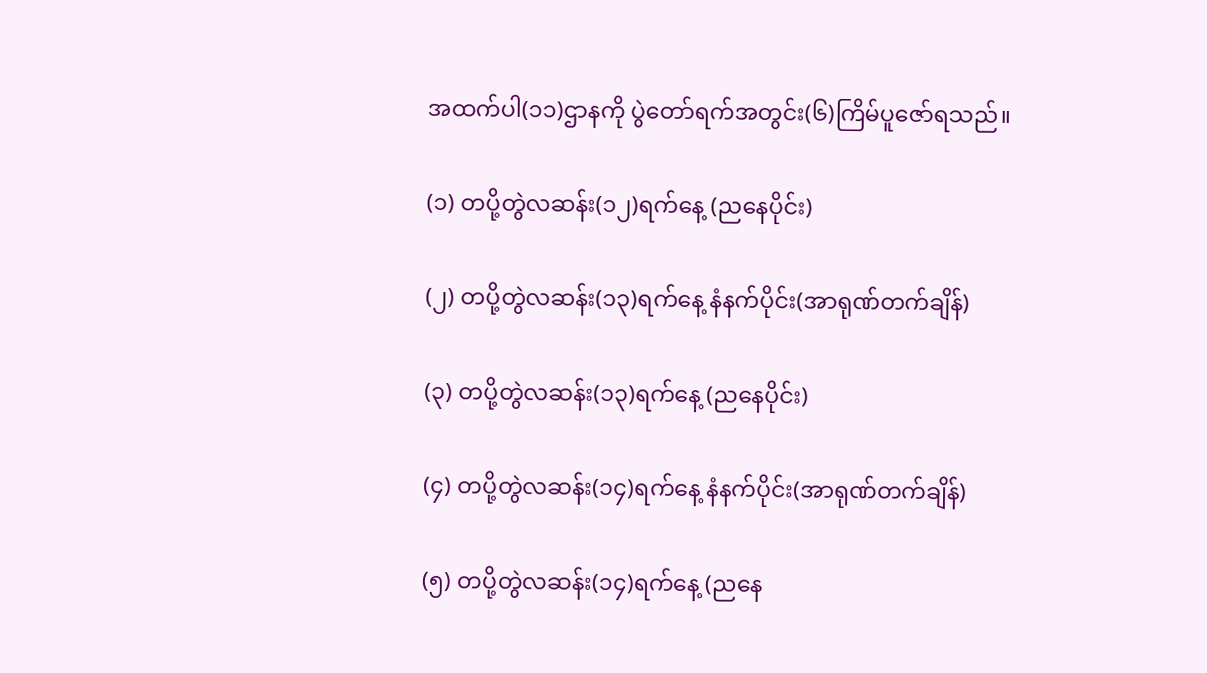အထက်ပါ(၁၁)ဌာနကို ပွဲတော်ရက်အတွင်း(၆)ကြိမ်ပူဇော်ရသည်။

(၁) တပို့တွဲလဆန်း(၁၂)ရက်နေ့ (ညနေပိုင်း)

(၂) တပို့တွဲလဆန်း(၁၃)ရက်နေ့ နံနက်ပိုင်း(အာရုဏ်တက်ချိန်)

(၃) တပို့တွဲလဆန်း(၁၃)ရက်နေ့ (ညနေပိုင်း)

(၄) တပို့တွဲလဆန်း(၁၄)ရက်နေ့ နံနက်ပိုင်း(အာရုဏ်တက်ချိန်)

(၅) တပို့တွဲလဆန်း(၁၄)ရက်နေ့ (ညနေ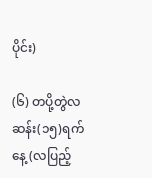ပိုင်း)

(၆) တပို့တွဲလဆန်း(၁၅)ရက်နေ့ (လပြည့်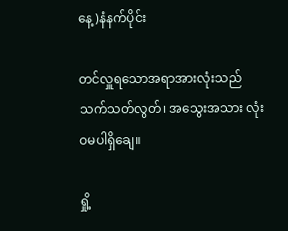နေ့)နံနက်ပိုင်း

တင်လှူရသောအရာအားလုံးသည် သက်သတ်လွတ်၊ အသွေးအသား လုံးဝမပါရှိချေ။

ရှို့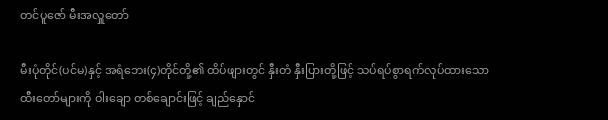တင်ပူဇော် မီးအလှူတော်

မီးပုံတိုင်(ပင်မ)နှင့် အရံဘေး(၄)တိုင်တို့၏ ထိပ်ဖျားတွင် နှီးတံ နှီးပြားတို့ဖြင့် သပ်ရပ်စွာရက်လုပ်ထားသောထီးတော်များကို ဝါးချော တစ်ချောင်းဖြင့် ချည်နှောင်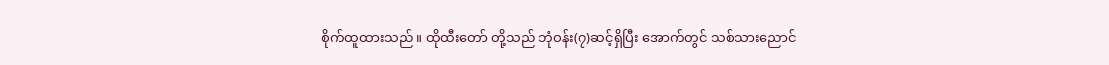စိုက်ထူထားသည်။ ထိုထီးတော် တို့သည် ဘုံဝန်း(၇)ဆင့်ရှိပြီး အောက်တွင် သစ်သားညောင်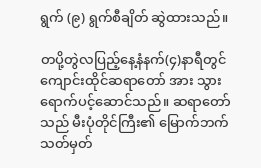ရွက် (၉) ရွက်စီချိတ် ဆွဲထားသည်။

တပို့တွဲလပြည့်နေ့နံနက်(၄)နာရီတွင်ကျောင်းထိုင်ဆရာတော် အား သွားရောက်ပင့်ဆောင်သည်။ ဆရာတော်သည် မီးပုံတိုင်ကြီး၏ မြောက်ဘက် သတ်မှတ်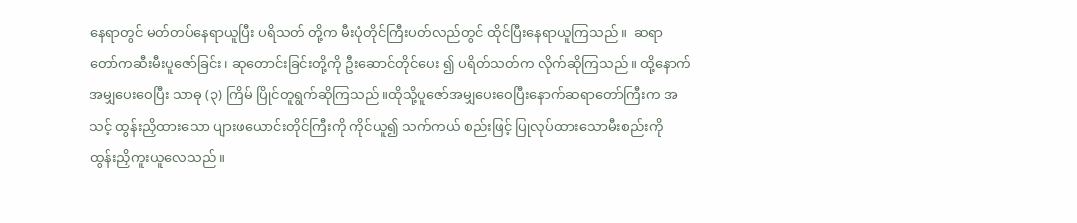နေရာတွင် မတ်တပ်နေရာယူပြီး ပရိသတ် တို့က မီးပုံတိုင်ကြီးပတ်လည်တွင် ထိုင်ပြီးနေရာယူကြသည်။  ဆရာ တော်ကဆီးမီးပူဇော်ခြင်း၊ ဆုတောင်းခြင်းတို့ကို ဦးဆောင်တိုင်ပေး ၍ ပရိတ်သတ်က လိုက်ဆိုကြသည်။ ထို့နောက် အမျှပေးဝေပြီး သာဓု (၃) ကြိမ် ပြိုင်တူရွက်ဆိုကြသည်။ထိုသို့ပူဇော်အမျှပေးဝေပြီးနောက်ဆရာတော်ကြီးက အသင့် ထွန်းညှိထားသော ပျားဖယောင်းတိုင်ကြီးကို ကိုင်ယူ၍ သက်ကယ် စည်းဖြင့် ပြုလုပ်ထားသောမီးစည်းကို ထွန်းညှိကူးယူလေသည်။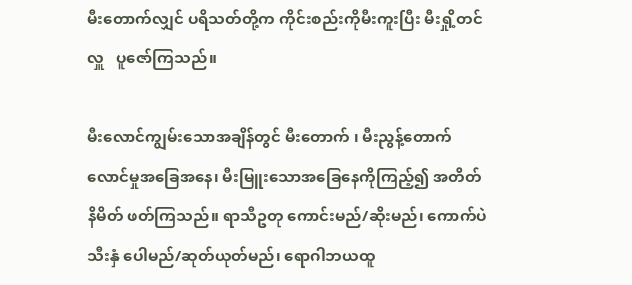မီးတောက်လျှင် ပရိသတ်တို့က ကိုင်းစည်းကိုမီးကူးပြီး မီးရှို့တင်လှူ   ပူဇော်ကြသည်။

မီးလောင်ကျွမ်းသောအချိန်တွင် မီးတောက် ၊ မီးညွန့်တောက် လောင်မှုအခြေအနေ၊ မီးမြူးသောအခြေနေကိုကြည့်၍ အတိတ် နိမိတ် ဖတ်ကြသည်။ ရာသီဥတု ကောင်းမည်/ဆိုးမည်၊ ကောက်ပဲ သီးနှံ ပေါမည်/ဆုတ်ယုတ်မည်၊ ရောဂါဘယထူ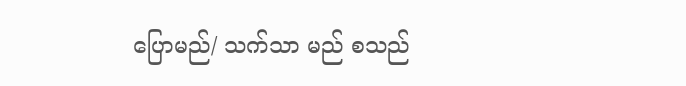ပြောမည်/ သက်သာ မည် စသည်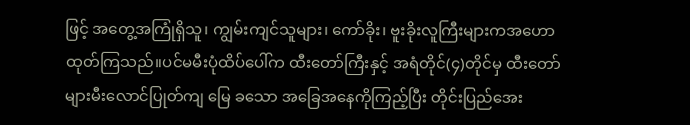ဖြင့် အတွေ့အကြုံရှိသူ၊ ကျွမ်းကျင်သူများ၊ ကော်ခိုး၊ ဗူးခိုးလူကြီးများကအဟောထုတ်ကြသည်။ပင်မမီးပုံထိပ်ပေါ်က ထီးတော်ကြီးနှင့် အရံတိုင်(၄)တိုင်မှ ထီးတော်များမီးလောင်ပြုတ်ကျ မြေ ခသော အခြေအနေကိုကြည့်ပြီး တိုင်းပြည်အေး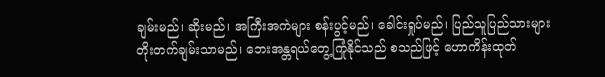ချမ်းမည်၊ ဆိုးမည်၊ အကြီးအကဲများ စန်းပွင့်မည်၊ ခေါင်းရှုပ်မည်၊ ပြည်သူပြည်သားများ တိုးတက်ချမ်းသာမည်၊ ဘေးအန္တရယ်တွေ့ကြုံနိုင်သည် စသည်ဖြင့် ဟောကိန်းထုတ်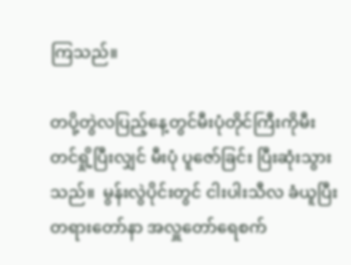ကြသည်။

တပို့တွဲလပြည့်နေ့တွင်မီးပုံတိုင်ကြီးကိုမီးတင်ရှို့ပြီးလျှင် မီးပုံ ပူဇော်ခြင်း ပြီးဆုံးသွားသည်။  မွန်းလွဲပိုင်းတွင် ငါးပါးသီလ ခံယူပြီး တရားတော်နာ အလှူတော်ရေစက်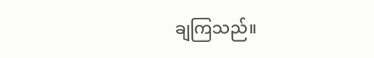ချကြသည်။